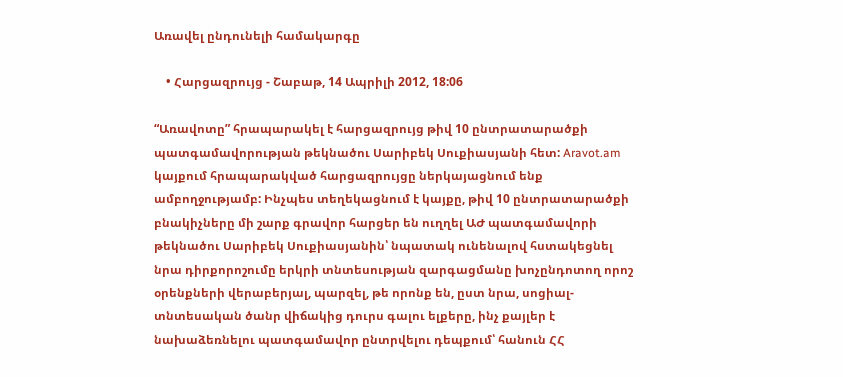Առավել ընդունելի համակարգը

    • Հարցազրույց - Շաբաթ, 14 Ապրիլի 2012, 18:06

“Առավոտը” հրապարակել է հարցազրույց թիվ 10 ընտրատարածքի պատգամավորության թեկնածու Սարիբեկ Սուքիասյանի հետ: Aravot.am կայքում հրապարակված հարցազրույցը ներկայացնում ենք ամբողջությամբ: Ինչպես տեղեկացնում է կայքը, թիվ 10 ընտրատարածքի բնակիչները մի շարք գրավոր հարցեր են ուղղել ԱԺ պատգամավորի թեկնածու Սարիբեկ Սուքիասյանին՝ նպատակ ունենալով հստակեցնել նրա դիրքորոշումը երկրի տնտեսության զարգացմանը խոչընդոտող որոշ օրենքների վերաբերյալ, պարզել, թե որոնք են, ըստ նրա, սոցիալ-տնտեսական ծանր վիճակից դուրս գալու ելքերը, ինչ քայլեր է նախաձեռնելու պատգամավոր ընտրվելու դեպքում՝ հանուն ՀՀ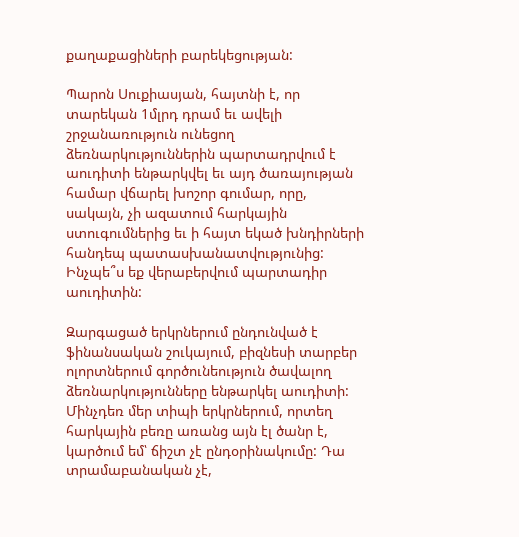քաղաքացիների բարեկեցության:

Պարոն Սուքիասյան, հայտնի է, որ տարեկան 1մլրդ դրամ եւ ավելի շրջանառություն ունեցող ձեռնարկություններին պարտադրվում է աուդիտի ենթարկվել եւ այդ ծառայության համար վճարել խոշոր գումար, որը, սակայն, չի ազատում հարկային ստուգումներից եւ ի հայտ եկած խնդիրների հանդեպ պատասխանատվությունից: Ինչպե՞ս եք վերաբերվում պարտադիր աուդիտին:

Զարգացած երկրներում ընդունված է ֆինանսական շուկայում, բիզնեսի տարբեր ոլորտներում գործունեություն ծավալող ձեռնարկությունները ենթարկել աուդիտի: Մինչդեռ մեր տիպի երկրներում, որտեղ հարկային բեռը առանց այն էլ ծանր է, կարծում եմ՝ ճիշտ չէ ընդօրինակումը: Դա տրամաբանական չէ,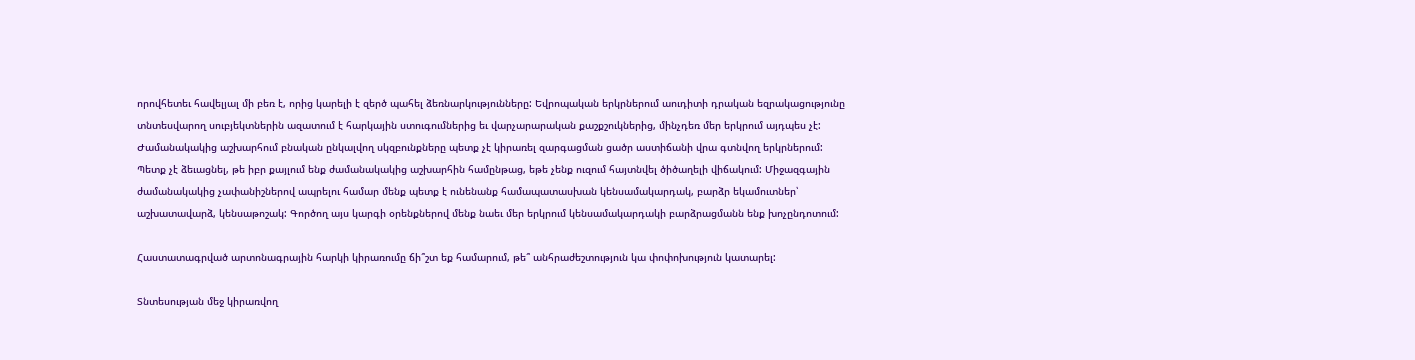որովհետեւ հավելյալ մի բեռ է, որից կարելի է զերծ պահել ձեռնարկությունները: Եվրոպական երկրներում աուդիտի դրական եզրակացությունը տնտեսվարող սուբյեկտներին ազատում է հարկային ստուգումներից եւ վարչարարական քաշքշուկներից, մինչդեռ մեր երկրում այդպես չէ: Ժամանակակից աշխարհում բնական ընկալվող սկզբունքները պետք չէ կիրառել զարգացման ցածր աստիճանի վրա գտնվող երկրներում: Պետք չէ ձեւացնել, թե իբր քայլում ենք ժամանակակից աշխարհին համընթաց, եթե չենք ուզում հայտնվել ծիծաղելի վիճակում: Միջազգային ժամանակակից չափանիշներով ապրելու համար մենք պետք է ունենանք համապատասխան կենսամակարդակ, բարձր եկամուտներ՝ աշխատավարձ, կենսաթոշակ: Գործող այս կարգի օրենքներով մենք նաեւ մեր երկրում կենսամակարդակի բարձրացմանն ենք խոչընդոտում:

Հաստատագրված արտոնագրային հարկի կիրառումը ճի՞շտ եք համարում, թե՞ անհրաժեշտություն կա փոփոխություն կատարել:

Տնտեսության մեջ կիրառվող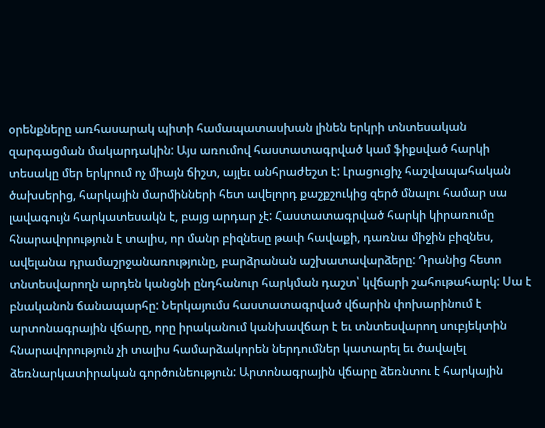օրենքները առհասարակ պիտի համապատասխան լինեն երկրի տնտեսական զարգացման մակարդակին: Այս առումով հաստատագրված կամ ֆիքսված հարկի տեսակը մեր երկրում ոչ միայն ճիշտ, այլեւ անհրաժեշտ է: Լրացուցիչ հաշվապահական ծախսերից, հարկային մարմինների հետ ավելորդ քաշքշուկից զերծ մնալու համար սա լավագույն հարկատեսակն է, բայց արդար չէ: Հաստատագրված հարկի կիրառումը հնարավորություն է տալիս, որ մանր բիզնեսը թափ հավաքի, դառնա միջին բիզնես, ավելանա դրամաշրջանառությունը, բարձրանան աշխատավարձերը: Դրանից հետո տնտեսվարողն արդեն կանցնի ընդհանուր հարկման դաշտ՝ կվճարի շահութահարկ: Սա է բնականոն ճանապարհը: Ներկայումս հաստատագրված վճարին փոխարինում է արտոնագրային վճարը, որը իրականում կանխավճար է եւ տնտեսվարող սուբյեկտին հնարավորություն չի տալիս համարձակորեն ներդումներ կատարել եւ ծավալել ձեռնարկատիրական գործունեություն: Արտոնագրային վճարը ձեռնտու է հարկային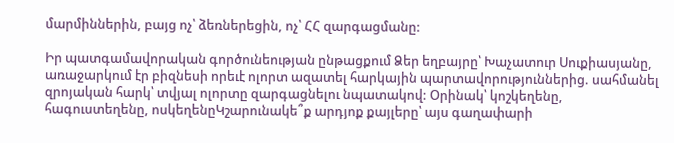մարմիններին, բայց ոչ՝ ձեռներեցին, ոչ՝ ՀՀ զարգացմանը:

Իր պատգամավորական գործունեության ընթացքում Ձեր եղբայրը՝ Խաչատուր Սուքիասյանը, առաջարկում էր բիզնեսի որեւէ ոլորտ ազատել հարկային պարտավորություններից. սահմանել զրոյական հարկ՝ տվյալ ոլորտը զարգացնելու նպատակով: Օրինակ՝ կոշկեղենը, հագուստեղենը, ոսկեղենըԿշարունակե՞ք արդյոք քայլերը՝ այս գաղափարի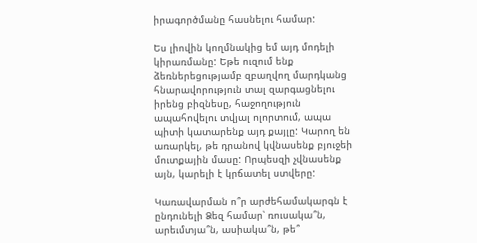իրագործմանը հասնելու համար:

Ես լիովին կողմնակից եմ այդ մոդելի կիրառմանը: Եթե ուզում ենք ձեռներեցությամբ զբաղվող մարդկանց հնարավորություն տալ զարգացնելու իրենց բիզնեսը, հաջողություն ապահովելու տվյալ ոլորտում, ապա պիտի կատարենք այդ քայլը: Կարող են առարկել, թե դրանով կվնասենք բյուջեի մուտքային մասը: Որպեսզի չվնասենք այն, կարելի է կրճատել ստվերը:

Կառավարման ո՞ր արժեհամակարգն է ընդունելի Ձեզ համար՝ ռուսակա՞ն, արեւմտյա՞ն, ասիակա՞ն, թե՞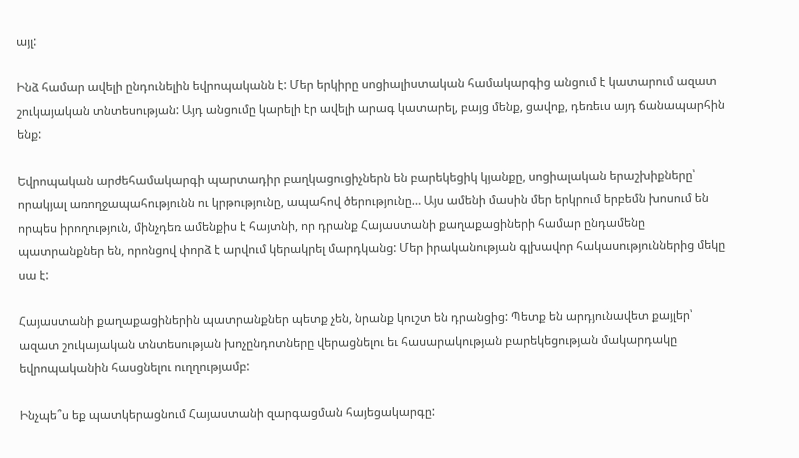այլ:

Ինձ համար ավելի ընդունելին եվրոպականն է: Մեր երկիրը սոցիալիստական համակարգից անցում է կատարում ազատ շուկայական տնտեսության: Այդ անցումը կարելի էր ավելի արագ կատարել, բայց մենք, ցավոք, դեռեւս այդ ճանապարհին ենք:

Եվրոպական արժեհամակարգի պարտադիր բաղկացուցիչներն են բարեկեցիկ կյանքը, սոցիալական երաշխիքները՝ որակյալ առողջապահությունն ու կրթությունը, ապահով ծերությունը… Այս ամենի մասին մեր երկրում երբեմն խոսում են որպես իրողություն, մինչդեռ ամենքիս է հայտնի, որ դրանք Հայաստանի քաղաքացիների համար ընդամենը պատրանքներ են, որոնցով փորձ է արվում կերակրել մարդկանց: Մեր իրականության գլխավոր հակասություններից մեկը սա է:

Հայաստանի քաղաքացիներին պատրանքներ պետք չեն, նրանք կուշտ են դրանցից: Պետք են արդյունավետ քայլեր՝ ազատ շուկայական տնտեսության խոչընդոտները վերացնելու եւ հասարակության բարեկեցության մակարդակը եվրոպականին հասցնելու ուղղությամբ:

Ինչպե՞ս եք պատկերացնում Հայաստանի զարգացման հայեցակարգը: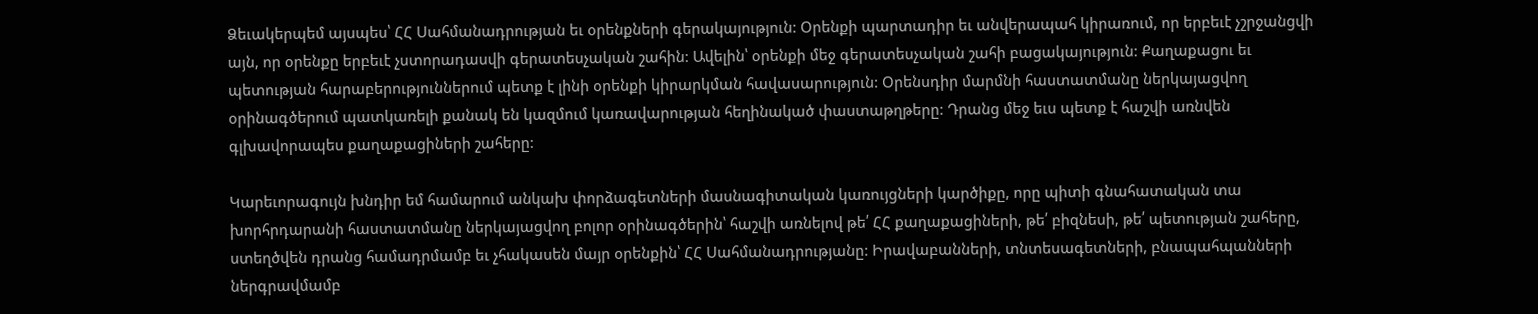Ձեւակերպեմ այսպես՝ ՀՀ Սահմանադրության եւ օրենքների գերակայություն: Օրենքի պարտադիր եւ անվերապահ կիրառում, որ երբեւէ չշրջանցվի այն, որ օրենքը երբեւէ չստորադասվի գերատեսչական շահին: Ավելին՝ օրենքի մեջ գերատեսչական շահի բացակայություն: Քաղաքացու եւ պետության հարաբերություններում պետք է լինի օրենքի կիրարկման հավասարություն: Օրենսդիր մարմնի հաստատմանը ներկայացվող օրինագծերում պատկառելի քանակ են կազմում կառավարության հեղինակած փաստաթղթերը: Դրանց մեջ եւս պետք է հաշվի առնվեն գլխավորապես քաղաքացիների շահերը:

Կարեւորագույն խնդիր եմ համարում անկախ փորձագետների մասնագիտական կառույցների կարծիքը, որը պիտի գնահատական տա խորհրդարանի հաստատմանը ներկայացվող բոլոր օրինագծերին՝ հաշվի առնելով թե՛ ՀՀ քաղաքացիների, թե՛ բիզնեսի, թե՛ պետության շահերը, ստեղծվեն դրանց համադրմամբ եւ չհակասեն մայր օրենքին՝ ՀՀ Սահմանադրությանը: Իրավաբանների, տնտեսագետների, բնապահպանների ներգրավմամբ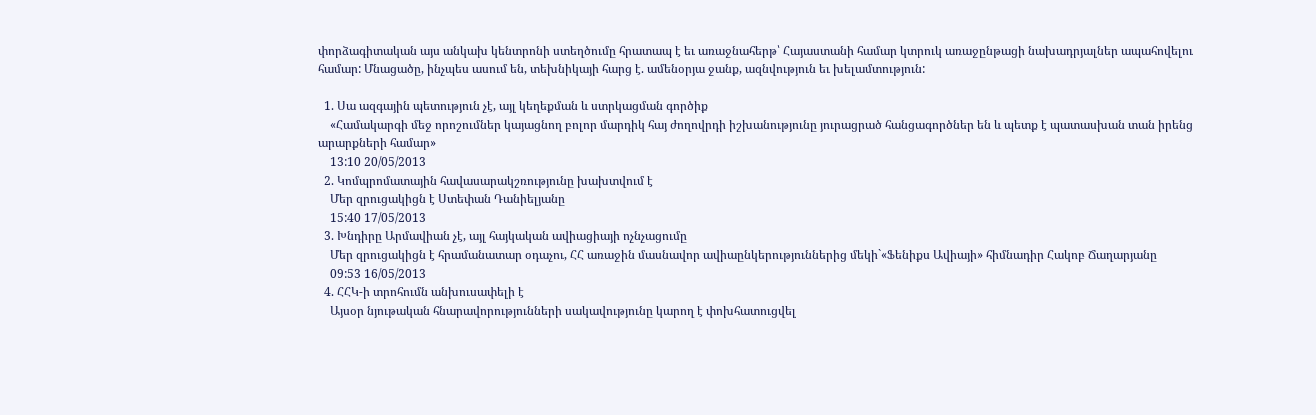փորձագիտական այս անկախ կենտրոնի ստեղծումը հրատապ է եւ առաջնահերթ՝ Հայաստանի համար կտրուկ առաջընթացի նախադրյալներ ապահովելու համար: Մնացածը, ինչպես ասում են, տեխնիկայի հարց է. ամենօրյա ջանք, ազնվություն եւ խելամտություն:

  1. Սա ազգային պետություն չէ, այլ կեղեքման և ստրկացման գործիք
    «Համակարգի մեջ որոշումներ կայացնող բոլոր մարդիկ հայ ժողովրդի իշխանությունը յուրացրած հանցագործներ են և պետք է պատասխան տան իրենց արարքների համար»
    13:10 20/05/2013
  2. Կոմպրոմատային հավասարակշռությունը խախտվում է
    Մեր զրուցակիցն է Ստեփան Դանիելյանը
    15:40 17/05/2013
  3. Խնդիրը Արմավիան չէ, այլ հայկական ավիացիայի ոչնչացումը
    Մեր զրուցակիցն է հրամանատար օդաչու, ՀՀ առաջին մասնավոր ավիաընկերություններից մեկի`«Ֆենիքս Ավիայի» հիմնադիր Հակոբ Ճաղարյանը
    09:53 16/05/2013
  4. ՀՀԿ-ի տրոհումն անխուսափելի է
    Այսօր նյութական հնարավորությունների սակավությունը կարող է փոխհատուցվել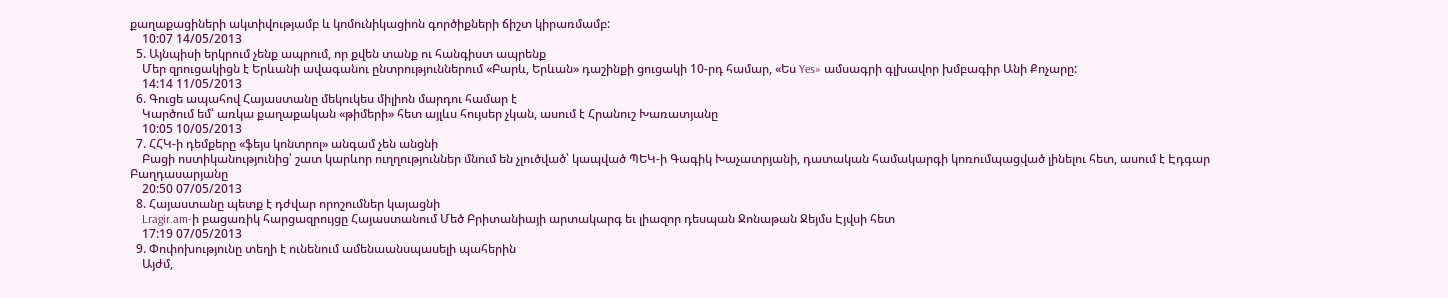քաղաքացիների ակտիվությամբ և կոմունիկացիոն գործիքների ճիշտ կիրառմամբ:
    10:07 14/05/2013
  5. Այնպիսի երկրում չենք ապրում, որ քվեն տանք ու հանգիստ ապրենք
    Մեր զրուցակիցն է Երևանի ավագանու ընտրություններում «Բարև, Երևան» դաշինքի ցուցակի 10-րդ համար, «Ես Yes» ամսագրի գլխավոր խմբագիր Անի Քոչարը:
    14:14 11/05/2013
  6. Գուցե ապահով Հայաստանը մեկուկես միլիոն մարդու համար է
    Կարծում եմ՝ առկա քաղաքական «թիմերի» հետ այլևս հույսեր չկան, ասում է Հրանուշ Խառատյանը
    10:05 10/05/2013
  7. ՀՀԿ-ի դեմքերը «ֆեյս կոնտրոլ» անգամ չեն անցնի
    Բացի ոստիկանությունից՝ շատ կարևոր ուղղություններ մնում են չլուծված՝ կապված ՊԵԿ-ի Գագիկ Խաչատրյանի, դատական համակարգի կոռումպացված լինելու հետ, ասում է Էդգար Բաղդասարյանը
    20:50 07/05/2013
  8. Հայաստանը պետք է դժվար որոշումներ կայացնի
    Lragir.am-ի բացառիկ հարցազրույցը Հայաստանում Մեծ Բրիտանիայի արտակարգ եւ լիազոր դեսպան Ջոնաթան Ջեյմս Էյվսի հետ
    17:19 07/05/2013
  9. Փոփոխությունը տեղի է ունենում ամենաանսպասելի պահերին
    Այժմ,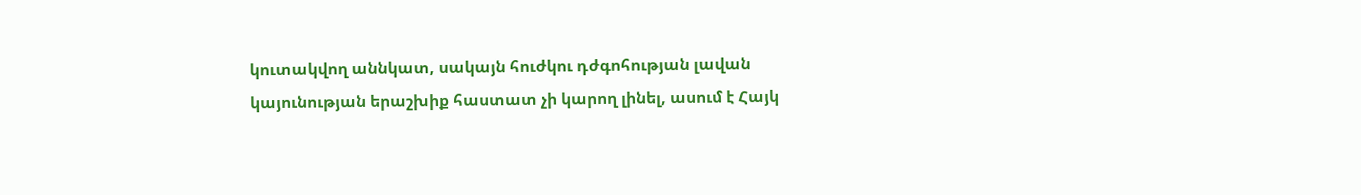կուտակվող աննկատ, սակայն հուժկու դժգոհության լավան կայունության երաշխիք հաստատ չի կարող լինել, ասում է Հայկ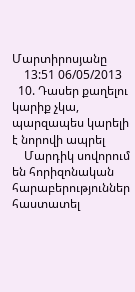Մարտիրոսյանը
    13:51 06/05/2013
  10. Դասեր քաղելու կարիք չկա, պարզապես կարելի է նորովի ապրել
    Մարդիկ սովորում են հորիզոնական հարաբերություններ հաստատել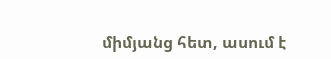միմյանց հետ, ասում է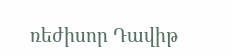ռեժիսոր Դավիթ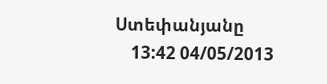Ստեփանյանը
    13:42 04/05/2013